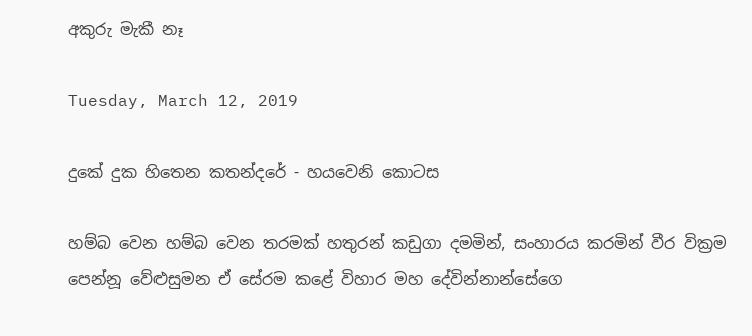අකුරු මැකී නෑ

Tuesday, March 12, 2019

දුකේ දුක හිතෙන කතන්දරේ - හයවෙනි කොටස

හම්බ වෙන හම්බ වෙන තරමක් හතුරන් කඩුගා දමමින්, සංහාරය කරමින් වීර වික්‍රම පෙන්නූ වේළුසුමන ඒ සේරම කළේ විහාර මහ දේවින්නාන්සේගෙ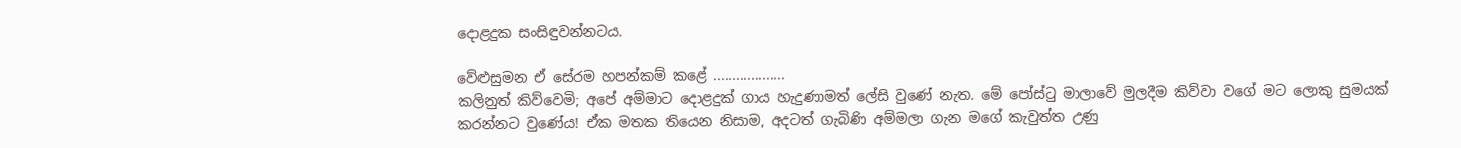දොළදුක සංසිඳුවන්නටය.

වේළුසුමන ඒ සේරම හපන්කම් කළේ ...................
කලිනුත් කිව්වෙමි; අපේ අම්මාට දොළදුක් ගාය හැදුණාමත් ලේසි වුණේ නැත. මේ පෝස්ටු මාලාවේ මුලදීම කිව්වා වගේ මට ලොකු සුමයක් කරන්නට වුණේය! ඒක මතක තියෙන නිසාම, අදටත් ගැබිණි අම්මලා ගැන මගේ කැවුත්ත උණු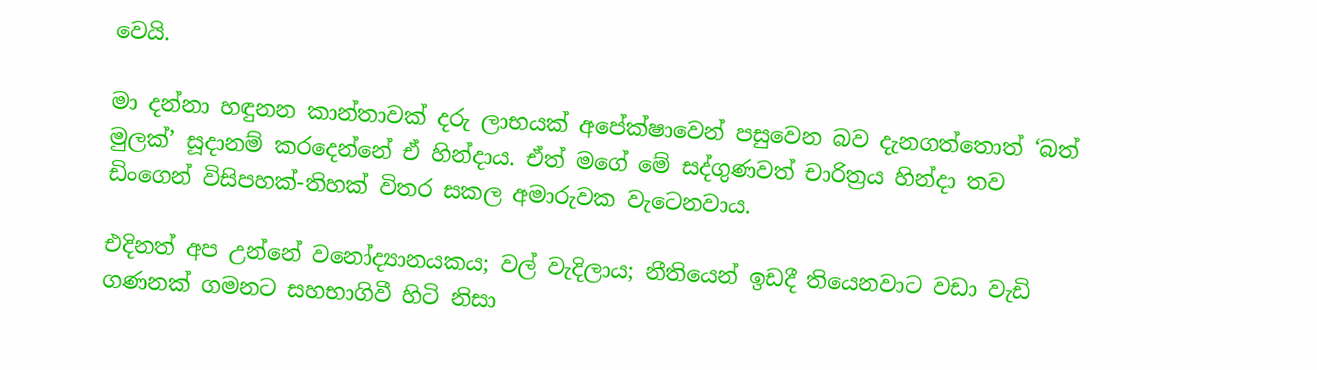වෙයි.

මා දන්නා හඳුනන කාන්තාවක් දරු ලාභයක් අපේක්ෂාවෙන් පසුවෙන බව දැනගත්තොත් ‘බත් මුලක්’ සූදානම් කරදෙන්නේ ඒ හින්දාය. ඒත් මගේ මේ සද්ගුණවත් චාරිත්‍රය හින්දා තව ඩිංගෙන් විසිපහක්-තිහක් විතර සකල අමාරුවක වැටෙනවාය.

එදිනත් අප උන්නේ වනෝද්‍යානයකය; වල් වැදිලාය; නීතියෙන් ඉඩදී තියෙනවාට වඩා වැඩි ගණනක් ගමනට සහභාගිවී හිටි නිසා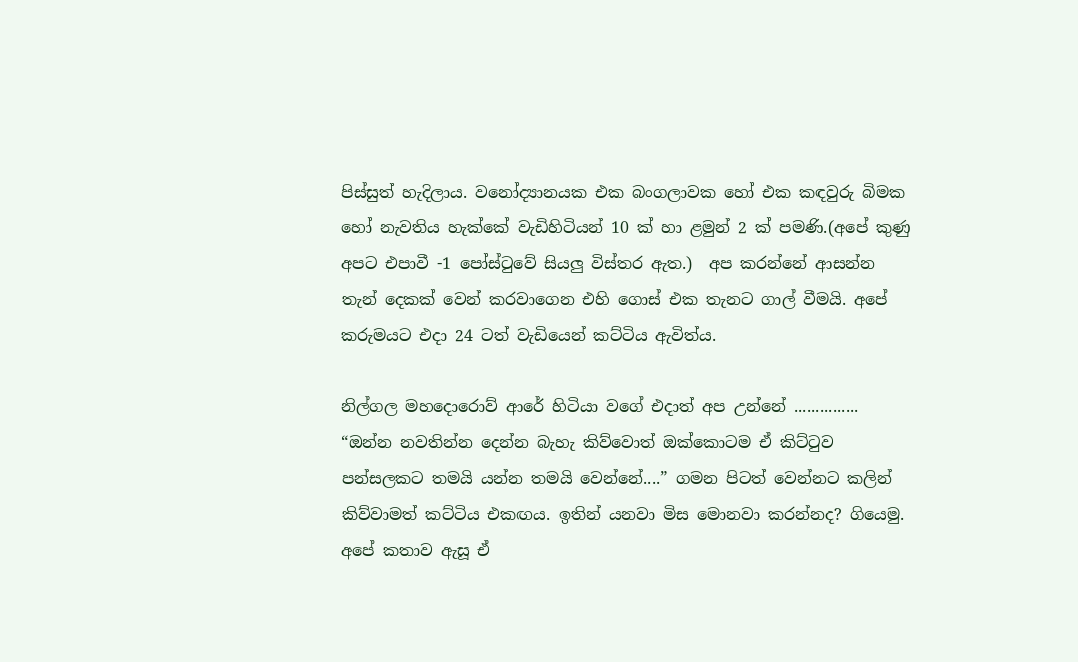පිස්සුත් හැදිලාය. වනෝද්‍යානයක එක බංගලාවක හෝ එක කඳවුරු බිමක හෝ නැවතිය හැක්කේ වැඩිහිටියන් 10 ක් හා ළමුන් 2 ක් පමණි.(අපේ කුණු අපට එපාවී -1 පෝස්ටුවේ සියලු විස්තර ඇත.)  අප කරන්නේ ආසන්න තැන් දෙකක් වෙන් කරවාගෙන එහි ගොස් එක තැනට ගාල් වීමයි. අපේ කරුමයට එදා 24 ටත් වැඩියෙන් කට්ටිය ඇවිත්ය.

නිල්ගල මහදොරොව් ආරේ හිටියා වගේ එදාත් අප උන්නේ ...............
“ඔන්න නවතින්න දෙන්න බැහැ කිව්වොත් ඔක්කොටම ඒ කිට්ටුව පන්සලකට තමයි යන්න තමයි වෙන්නේ....” ගමන පිටත් වෙන්නට කලින් කිව්වාමත් කට්ටිය එකඟය. ඉතින් යනවා මිස මොනවා කරන්නද? ගියෙමු. අපේ කතාව ඇසූ ඒ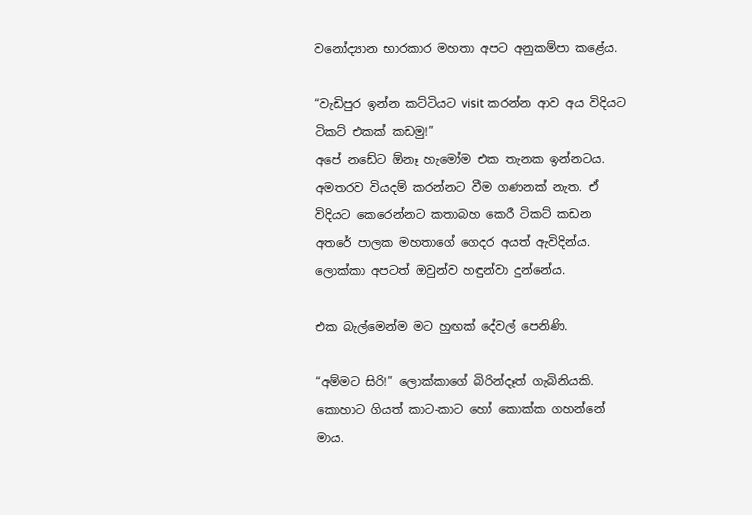වනෝද්‍යාන භාරකාර මහතා අපට අනුකම්පා කළේය.

“වැඩිපුර ඉන්න කට්ටියට visit කරන්න ආව අය විදියට ටිකට් එකක් කඩමු!”
අපේ නඩේට ඕනෑ හැමෝම එක තැනක ඉන්නටය. අමතරව වියදම් කරන්නට වීම ගණනක් නැත. ඒ විදියට කෙරෙන්නට කතාබහ කෙරී ටිකට් කඩන අතරේ පාලක මහතාගේ ගෙදර අයත් ඇවිදින්ය. ලොක්කා අපටත් ඔවුන්ව හඳුන්වා දුන්නේය.

එක බැල්මෙන්ම මට හුඟක් දේවල් පෙනිණි.

“අම්මට සිරි!” ලොක්කාගේ බිරින්දෑත් ගැබිනියකි. කොහාට ගියත් කාට-කාට හෝ කොක්ක ගහන්නේ මාය.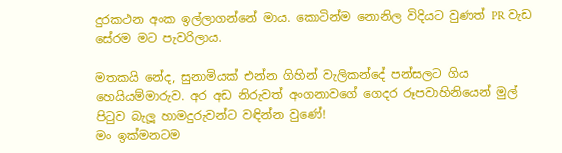දුරකථන අංක ඉල්ලාගන්නේ මාය. කොටින්ම නොනිල විදියට වුණත් PR වැඩ සේරම මට පැවරිලාය.

මතකයි නේද, සුනාමියක් එන්න ගිහින් වැලිකන්දේ පන්සලට ගිය හෙයියම්මාරුව. අර අඩ නිරුවත් අංගනාවගේ ගෙදර රූපවාහිනියෙන් මුල් පිටුව බැලූ හාමදුරුවන්ට වඳින්න වුණේ!
මං ඉක්මනටම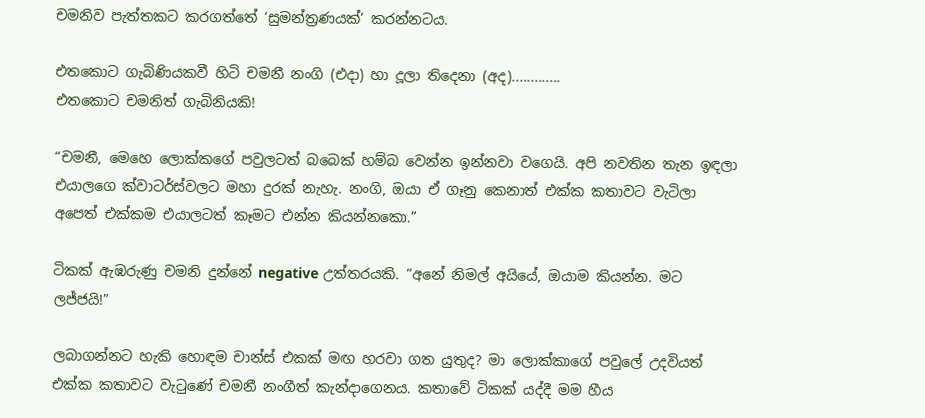චමනිව පැත්තකට කරගත්තේ ‘සුමන්ත්‍රණයක්’ කරන්නටය.

එතකොට ගැබිණියකවී හිටි චමනී නංගි (එදා) හා දූලා තිදෙනා (අද).............
එතකොට චමනිත් ගැබිනියකි!

“චමනී, මෙහෙ ලොක්කගේ පවුලටත් බබෙක් හම්බ වෙන්න ඉන්නවා වගෙයි. අපි නවතින තැන ඉඳලා එයාලගෙ ක්වාටර්ස්වලට මහා දුරක් නැහැ. නංගි, ඔයා ඒ ගෑනු කෙනාත් එක්ක කතාවට වැටිලා අපෙත් එක්කම එයාලටත් කෑමට එන්න කියන්නකො.”

ටිකක් ඇඹරුණු චමනි දුන්නේ negative උත්තරයකි. “අනේ නිමල් අයියේ, ඔයාම කියන්න. මට ලජ්ජයි!”

ලබාගන්නට හැකි හොඳම චාන්ස් එකක් මඟ හරවා ගත යුතුද? මා ලොක්කාගේ පවුලේ උදවියත් එක්ක කතාවට වැටුණේ චමනී නංගීත් කැන්දාගෙනය. කතාවේ ටිකක් යද්දී මම හීය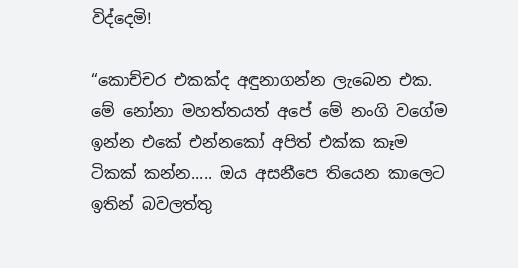විද්දෙමි!

“කොච්චර එකක්ද අඳුනාගන්න ලැබෙන එක. මේ නෝනා මහත්තයත් අපේ මේ නංගි වගේම ඉන්න එකේ එන්නකෝ අපිත් එක්ක කෑම ටිකක් කන්න..... ඔය අසනීපෙ තියෙන කාලෙට ඉතින් බවලත්තු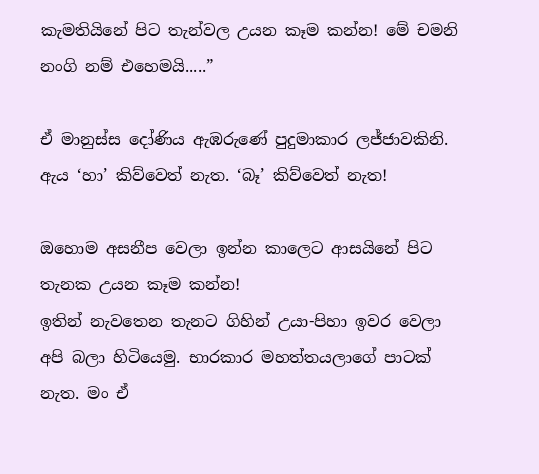කැමතියිනේ පිට තැන්වල උයන කෑම කන්න! මේ චමනි නංගි නම් එහෙමයි.....”

ඒ මානුස්ස දෝණිය ඇඹරුණේ පුදුමාකාර ලජ්ජාවකිනි. ඇය ‘හා’ කිව්වෙත් නැත. ‘බෑ’ කිව්වෙත් නැත!

ඔහොම අසනීප වෙලා ඉන්න කාලෙට ආසයිනේ පිට තැනක උයන කෑම කන්න!
ඉතින් නැවතෙන තැනට ගිහින් උයා-පිහා ඉවර වෙලා අපි බලා හිටියෙමු. භාරකාර මහත්තයලාගේ පාටක් නැත. මං ඒ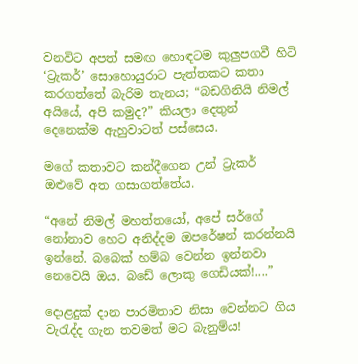වනවිට අපත් සමඟ හොඳටම කුලුපගවී හිටි ‘ට්‍රැකර්’ සොහොයුරාට පැත්තකට කතා කරගත්තේ බැරිම තැනය; “බඩගිනියි නිමල් අයියේ, අපි කමුද?” කියලා දෙතුන් දෙනෙක්ම ඇහුවාටත් පස්සෙය.

මගේ කතාවට කන්දීගෙන උන් ට්‍රැකර් ඔළුවේ අත ගසාගත්තේය.

“අනේ නිමල් මහත්තයෝ, අපේ සර්ගේ නෝනාව හෙට අනිද්දම ඔපරේෂන් කරන්නයි ඉන්නේ. බබෙක් හම්බ වෙන්න ඉන්නවා නෙවෙයි ඔය. බඩේ ලොකු ගෙඩියක්!....”

දොළදුක් දාන පාරමිතාව නිසා වෙන්නට ගිය වැරැද්ද ගැන තවමත් මට බැනුම්ය!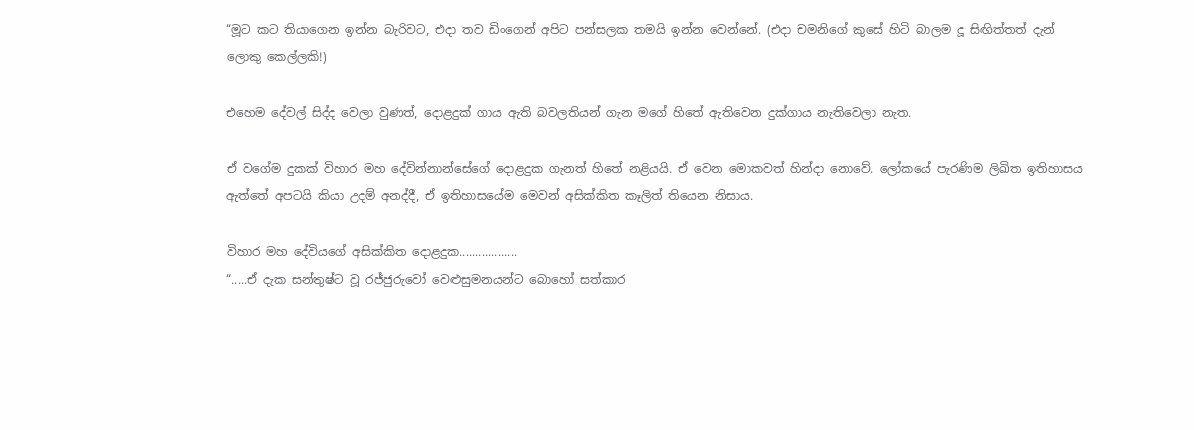“මූට කට තියාගෙන ඉන්න බැරිවට, එදා තව ඩිංගෙන් අපිට පන්සලක තමයි ඉන්න වෙන්නේ. (එදා චමනිගේ කුසේ හිටි බාලම දූ සිඟිත්තත් දැන් ලොකු කෙල්ලකි!)

එහෙම දේවල් සිද්ද වෙලා වුණත්, දොළදුක් ගාය ඇති බවලතියන් ගැන මගේ හිතේ ඇතිවෙන දුක්ගාය නැතිවෙලා නැත.

ඒ වගේම දුකක් විහාර මහ දේවින්නාන්සේගේ දොළදුක ගැනත් හිතේ නළියයි. ඒ වෙන මොකවත් හින්දා නොවේ. ලෝකයේ පැරණිම ලිඛිත ඉතිහාසය ඇත්තේ අපටයි කියා උදම් අනද්දී, ඒ ඉතිහාසයේම මෙවන් අසික්කිත කෑලිත් තියෙන නිසාය.

විහාර මහ දේවියගේ අසික්කිත දොළදුක..................
“.....ඒ දැක සන්තුෂ්ට වූ රජ්ජුරුවෝ වෙළුසුමනයන්ට බොහෝ සත්කාර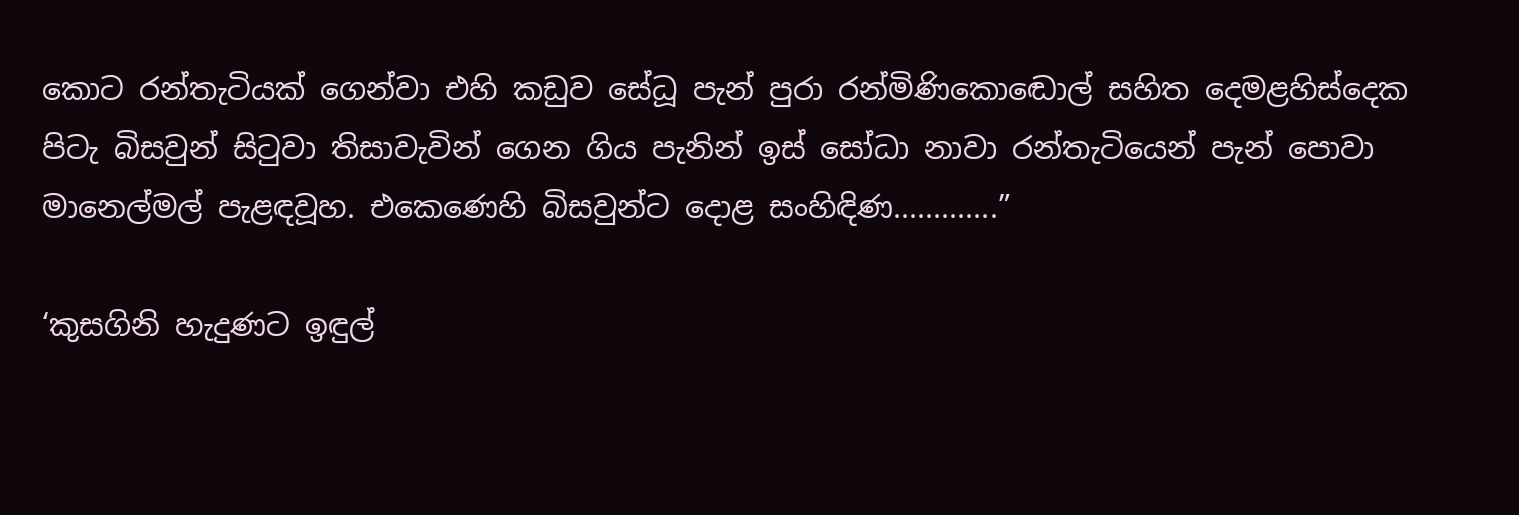කොට රන්තැටියක් ගෙන්වා එහි කඩුව සේධූ පැන් පුරා රන්මිණිකොඬොල් සහිත දෙමළහිස්දෙක පිටැ බිසවුන් සිටුවා තිසාවැවින් ගෙන ගිය පැනින් ඉස් සෝධා නාවා රන්තැටියෙන් පැන් පොවා මානෙල්මල් පැළඳවූහ. එකෙණෙහි බිසවුන්ට දොළ සංහිඳිණ.............”

‘කුසගිනි හැදුණට ඉඳුල්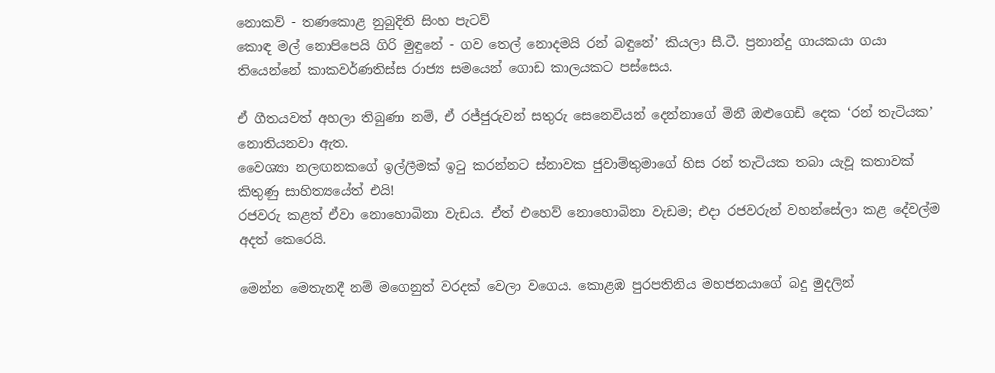නොකව් - තණකොළ නුබුදිති සිංහ පැටව්
කොඳ මල් නොපිපෙයි ගිරි මුඳුනේ - ගව තෙල් නොදමයි රන් බඳුනේ’ කියලා සී.ටී. ප්‍රනාන්දු ගායකයා ගයා තියෙන්නේ කාකවර්ණතිස්ස රාජ්‍ය සමයෙන් ගොඩ කාලයකට පස්සෙය.

ඒ ගීතයවත් අහලා තිබුණා නම්, ඒ රජ්ජුරුවන් සතුරු සෙනෙවියන් දෙන්නාගේ මිනී ඔළුගෙඩි දෙක ‘රන් තැටියක’ නොතියනවා ඇත.
වෛශ්‍යා නලඟනකගේ ඉල්ලීමක් ඉටු කරන්නට ස්නාවක ජුවාම්තුමාගේ හිස රන් තැටියක තබා යැවූ කතාවක් කිතුණු සාහිත්‍යයේත් එයි!
රජවරු කළත් ඒවා නොහොබිනා වැඩය. ඒත් එහෙව් නොහොබිනා වැඩම; එදා රජවරුන් වහන්සේලා කළ දේවල්ම අදත් කෙරෙයි.

මෙන්න මෙතැනදී නම් මගෙනුත් වරදක් වෙලා වගෙය. කොළඹ පුරපතිනිය මහජනයාගේ බදු මුදලින්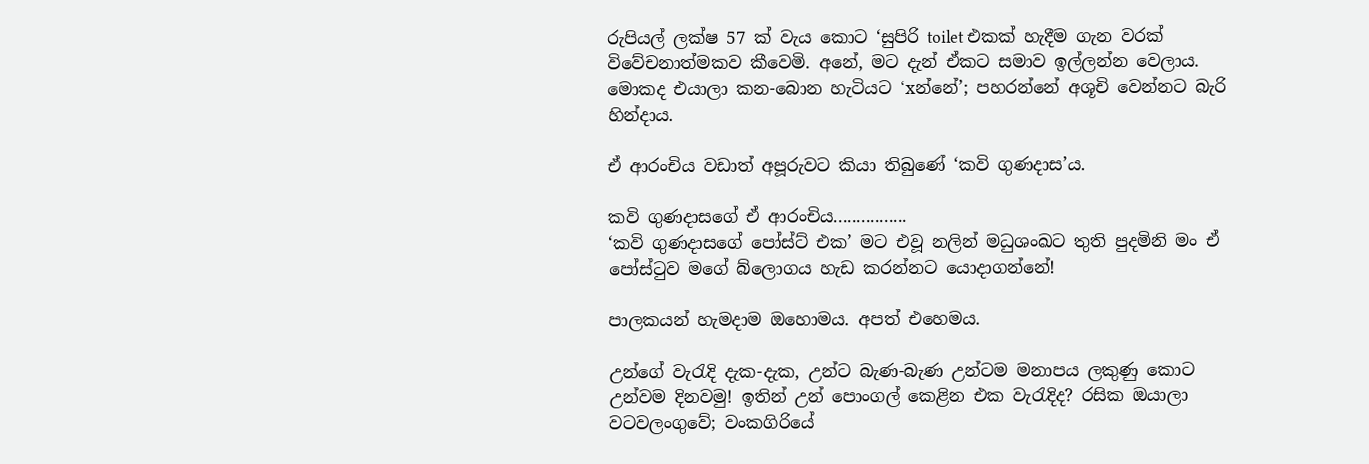රුපියල් ලක්ෂ 57 ක් වැය කොට ‘සුපිරි toilet එකක් හැදීම ගැන වරක් විවේචනාත්මකව කීවෙමි. අනේ, මට දැන් ඒකට සමාව ඉල්ලන්න වෙලාය. මොකද එයාලා කන-බොන හැටියට ‘xන්නේ’; පහරන්නේ අශූචි වෙන්නට බැරි හින්දාය.

ඒ ආරංචිය වඩාත් අපූරුවට කියා තිබුණේ ‘කවි ගුණදාස’ය.

කවි ගුණදාසගේ ඒ ආරංචිය................
‘කවි ගුණදාසගේ පෝස්ට් එක’ මට එවූ නලින් මධුශංඛට තුති පුදමිනි මං ඒ පෝස්ටුව මගේ බ්ලොගය හැඩ කරන්නට යොදාගන්නේ!

පාලකයන් හැමදාම ඔහොමය. අපත් එහෙමය.

උන්ගේ වැරැදි දැක-දැක, උන්ට බැණ-බැණ උන්ටම මනාපය ලකුණු කොට උන්වම දිනවමු! ඉතින් උන් පොංගල් කෙළින එක වැරැදිද? රසික ඔයාලා වටවලංගුවේ; වංකගිරියේ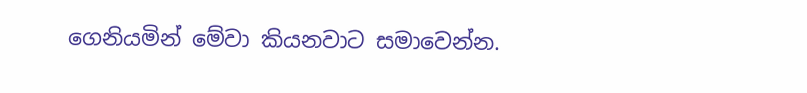ගෙනියමින් මේවා කියනවාට සමාවෙන්න.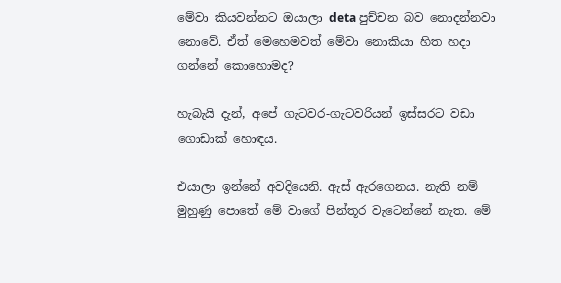මේවා කියවන්නට ඔයාලා deta පුච්චන බව නොදන්නවා නොවේ. ඒත් මෙහෙමවත් මේවා නොකියා හිත හදා ගන්නේ කොහොමද?

හැබැයි දැන්, අපේ ගැටවර-ගැටවරියන් ඉස්සරට වඩා ගොඩාක් හොඳය.

එයාලා ඉන්නේ අවදියෙනි. ඇස් ඇරගෙනය. නැති නම් මුහුණු පොතේ මේ වාගේ පින්තූර වැටෙන්නේ නැත. මේ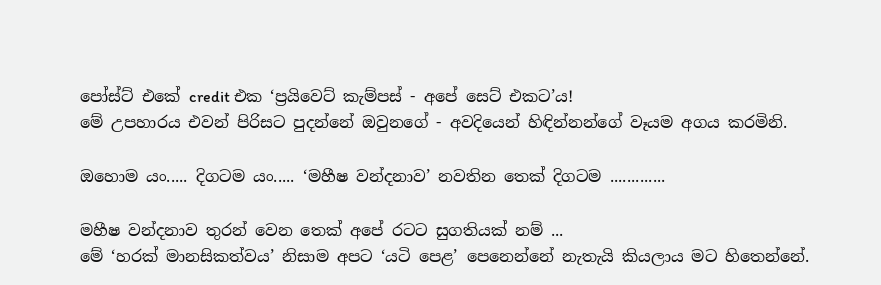පෝස්ට් එකේ credit එක ‘ප්‍රයිවෙට් කැම්පස් - අපේ සෙට් එකට’ය!
මේ උපහාරය එවන් පිරිසට පුදන්නේ ඔවුනගේ - අවදියෙන් හිඳින්නන්ගේ වෑයම අගය කරමිනි.

ඔහොම යං..... දිගටම යං..... ‘මහීෂ වන්දනාව’ නවතින තෙක් දිගටම .............

මහීෂ වන්දනාව තුරන් වෙන තෙක් අපේ රටට සුගතියක් නම් ...
මේ ‘හරක් මානසිකත්වය’ නිසාම අපට ‘යටි පෙළ’ පෙනෙන්නේ නැතැයි කියලාය මට හිතෙන්නේ.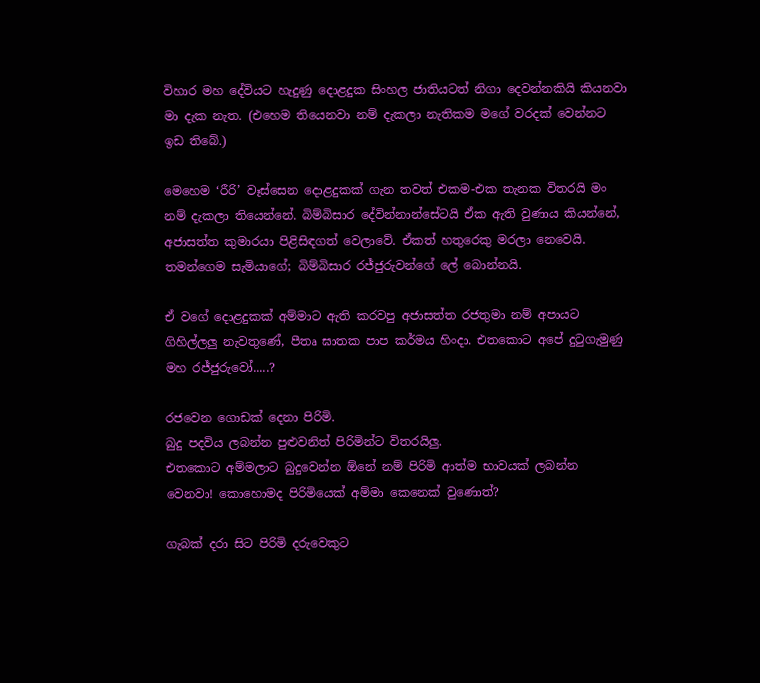විහාර මහ දේවියට හැදුණු දොළදුක සිංහල ජාතියටත් නිගා දෙවන්නකියි කියනවා මා දැක නැත. (එහෙම තියෙනවා නම් දැකලා නැතිකම මගේ වරදක් වෙන්නට ඉඩ තිබේ.)

මෙහෙම ‘රීරි’ වෑස්සෙන දොළදුකක් ගැන තවත් එකම-එක තැනක විතරයි මං නම් දැකලා තියෙන්නේ. බිම්බිසාර දේවින්නාන්සේටයි ඒක ඇති වුණාය කියන්නේ, අජාසත්ත කුමාරයා පිළිසිඳගත් වෙලාවේ. ඒකත් හතුරෙකු මරලා නෙවෙයි.
තමන්ගෙම සැමියාගේ; බිම්බිසාර රජ්ජුරුවන්ගේ ලේ බොන්නයි.

ඒ වගේ දොළදුකක් අම්මාට ඇති කරවපු අජාසත්ත රජතුමා නම් අපායට ගිහිල්ලලු නැවතුණේ, පීතෘ ඝාතක පාප කර්මය හිංදා. එතකොට අපේ දුටුගැමුණු මහ රජ්ජුරුවෝ.....?

රජවෙන ගොඩක් දෙනා පිරිමි.
බුදු පදවිය ලබන්න පුළුවනිත් පිරිමින්ට විතරයිලු.
එතකොට අම්මලාට බුදුවෙන්න ඕනේ නම් පිරිමි ආත්ම භාවයක් ලබන්න වෙනවා! කොහොමද පිරිමියෙක් අම්මා කෙනෙක් වුණොත්?

ගැබක් දරා සිට පිරිමි දරුවෙකුට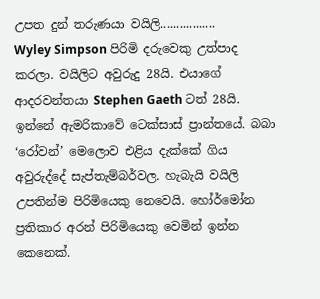උපත දුන් තරුණයා වයිලි.................
Wyley Simpson පිරිමි දරුවෙකු උත්පාද කරලා. වයිලිට අවුරුදු 28යි. එයාගේ ආදරවන්තයා Stephen Gaeth ටත් 28යි. ඉන්නේ ඇමරිකාවේ ටෙක්සාස් ප්‍රාන්තයේ. බබා ‘රෝවන්’ මෙලොව එළිය දැක්කේ ගිය අවුරුද්දේ සැප්තැම්බර්වල. හැබැයි වයිලි උපතින්ම පිරිමියෙකු නෙවෙයි. හෝර්මෝන ප්‍රතිකාර අරන් පිරිමියෙකු වෙමින් ඉන්න කෙනෙක්.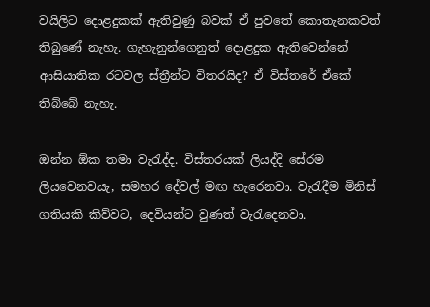වයිලිට දොළදුකක් ඇතිවුණු බවක් ඒ පුවතේ කොතැනකවත් තිබුණේ නැහැ. ගැහැනුන්ගෙනුත් දොළදුක ඇතිවෙන්නේ ආසියාතික රටවල ස්ත්‍රීන්ට විතරයිද? ඒ විස්තරේ ඒකේ තිබ්බේ නැහැ.

ඔන්න ඕක තමා වැරැද්ද. විස්තරයක් ලියද්දි සේරම ලියවෙනවයැ, සමහර දේවල් මඟ හැරෙනවා. වැරැදීම මිනිස් ගතියකි කිව්වට, දෙවියන්ට වුණත් වැරැදෙනවා.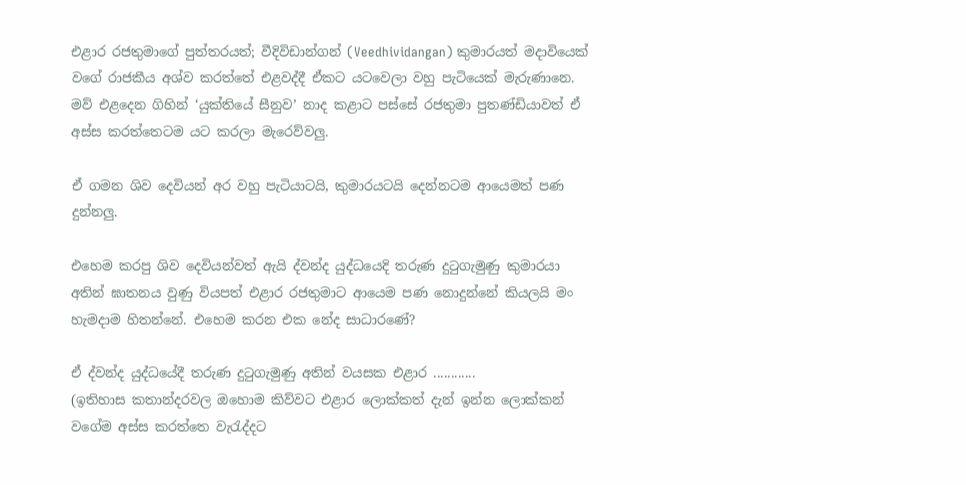එළාර රජතුමාගේ පුත්තරයත්; වීදිවිඩාන්ගන් (Veedhividangan) කුමාරයත් මදාවියෙක් වගේ රාජකීය අශ්ව කරත්තේ එළවද්දී ඒකට යටවෙලා වහු පැටියෙක් මැරුණානෙ. මව් එළදෙන ගිහින් ‘යුක්තියේ සීනුව’ නාද කළාට පස්සේ රජතුමා පුතණ්ඩියාවත් ඒ අස්ස කරත්තෙටම යට කරලා මැරෙව්වලු.

ඒ ගමන ශිව දෙවියන් අර වහු පැටියාටයි, කුමාරයටයි දෙන්නටම ආයෙමත් පණ දුන්නලු.

එහෙම කරපු ශිව දෙවියන්වත් ඇයි ද්වන්ද යුද්ධයෙදි තරුණ දුටුගැමුණු කුමාරයා අතින් ඝාතනය වුණු වියපත් එළාර රජතුමාට ආයෙම පණ නොදුන්නේ කියලයි මං හැමදාම හිතන්නේ. එහෙම කරන එක නේද සාධාරණේ?

ඒ ද්වන්ද යුද්ධයේදී තරුණ දුටුගැමුණු අතින් වයසක එළාර ............
(ඉතිහාස කතාන්දරවල ඔහොම කිව්වට එළාර ලොක්කත් දැන් ඉන්න ලොක්කන් වගේම අස්ස කරත්තෙ වැරැද්දට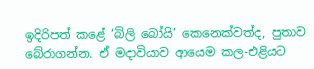ඉදිරිපත් කළේ ‘බිලි බෝයි’ කෙනෙක්වත්ද, පුතාව බේරාගන්න. ඒ මදාවියාව ආයෙම කල-එළියට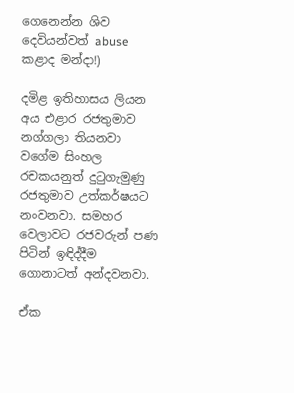ගෙනෙන්න ශිව දෙවියන්වත් abuse කළාද මන්දා!)

දමිළ ඉතිහාසය ලියන අය එළාර රජතුමාව නග්ගලා තියනවා වගේම සිංහල රචකයනුත් දුටුගැමුණු රජතුමාව උත්කර්ෂයට නංවනවා. සමහර වෙලාවට රජවරුන් පණ පිටින් ඉඳිද්දීම ගොනාටත් අන්දවනවා.

ඒක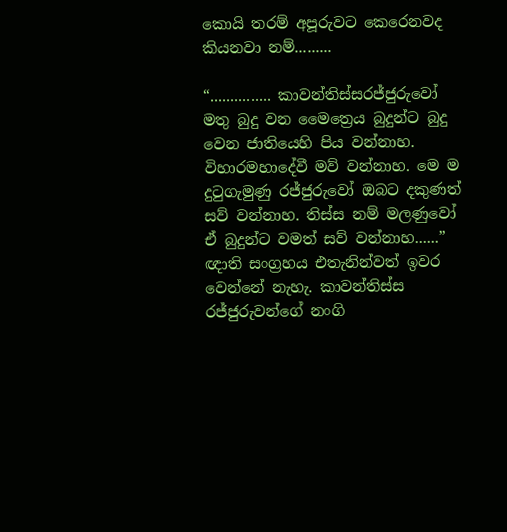කොයි තරම් අපූරුවට කෙරෙනවද කියනවා නම්.........

“............... කාවන්තිස්සරජ්ජුරුවෝ මතු බුදු වන මෛත්‍රෙය බුදුන්ට බුදු වෙන ජාතියෙහි පිය වන්නාහ. විහාරමහාදේවී මව් වන්නාහ. මෙ ම දුටුගැමුණු රජ්ජුරුවෝ ඔබට දකුණත් සව් වන්නාහ. තිස්ස නම් මලණුවෝ ඒ බුදුන්ට වමත් සව් වන්නාහ......”
ඥාති සංග්‍රහය එතැනින්වත් ඉවර වෙන්නේ නැහැ. කාවන්තිස්ස රජ්ජුරුවන්ගේ නංගි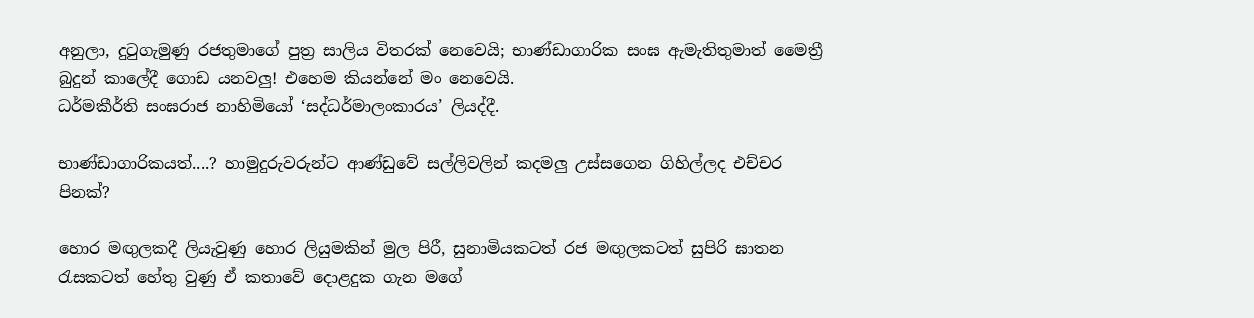අනුලා, දුටුගැමුණු රජතුමාගේ පුත්‍ර සාලිය විතරක් නෙවෙයි; භාණ්ඩාගාරික සංඝ ඇමැතිතුමාත් මෛත්‍රී බුදුන් කාලේදී ගොඩ යනවලු! එහෙම කියන්නේ මං නෙවෙයි.
ධර්මකීර්ති සංඝරාජ නාහිමියෝ ‘සද්ධර්මාලංකාරය’ ලියද්දී.

භාණ්ඩාගාරිකයත්....? හාමුදුරුවරුන්ට ආණ්ඩුවේ සල්ලිවලින් කදමලු උස්සගෙන ගිහිල්ලද එච්චර පිනක්?

හොර මඟුලකදී ලියැවුණු හොර ලියුමකින් මුල පිරී, සුනාමියකටත් රජ මඟුලකටත් සුපිරි ඝාතන රැසකටත් හේතු වුණු ඒ කතාවේ දොළදුක ගැන මගේ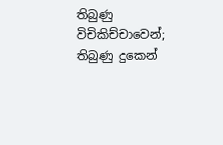තිබුණු විචිකිච්චාවෙන්; තිබුණු දුකෙන්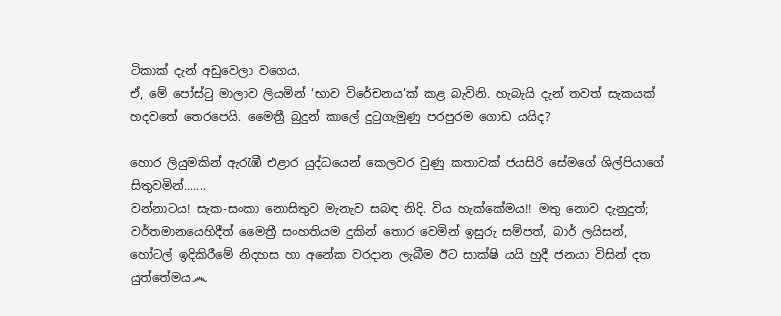ටිකාක් දැන් අඩුවෙලා වගෙය.
ඒ, මේ පෝස්ටු මාලාව ලියමින් ‘භාව විරේචනය’ක් කළ බැවිනි. හැබැයි දැන් තවත් සැකයක් හදවතේ තෙරපෙයි. මෛත්‍රී බුදුන් කාලේ දුටුගැමුණු පරපුරම ගොඩ යයිද?

හොර ලියුමකින් ඇරැඹී එළාර යුද්ධයෙන් කෙලවර වුණු කතාවක් ජයසිරි සේමගේ ශිල්පියාගේ සිතුවමින්.......
වන්නාටය! සැක-සංකා නොසිතුව මැනැව සබඳ නිදි. විය හැක්කේමය!! මතු නොව දැනුදුත්; වර්තමානයෙහිදීත් මෛත්‍රී සංහතියම දුකින් තොර වෙමින් ඉසුරු සම්පත්, බාර් ලයිසන්, හෝටල් ඉදිකිරීමේ නිදහස හා අනේක වරදාන ලැබීම ඊට සාක්ෂි යයි හුදී ජනයා විසින් දත යුත්තේමය෴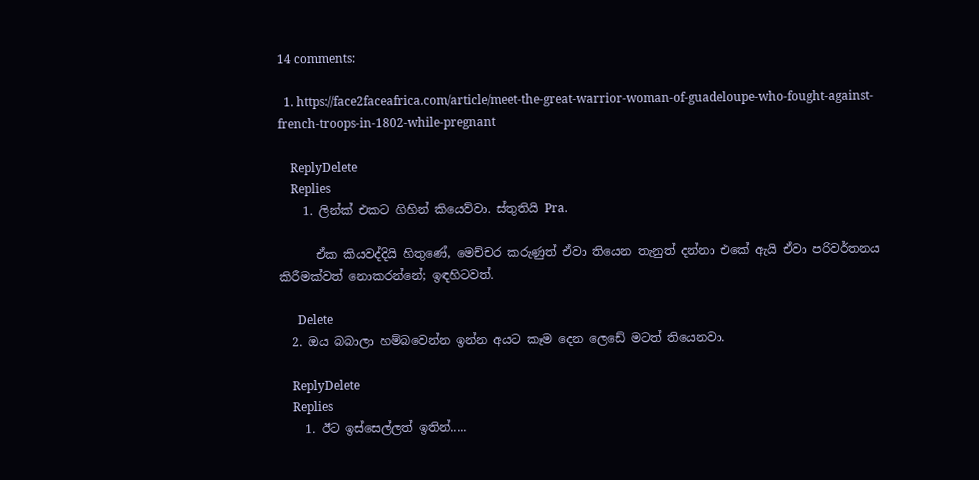14 comments:

  1. https://face2faceafrica.com/article/meet-the-great-warrior-woman-of-guadeloupe-who-fought-against-french-troops-in-1802-while-pregnant

    ReplyDelete
    Replies
    1. ලින්ක් එකට ගිහින් කියෙව්වා. ස්තුතියි Pra.

      ඒක කියවද්දියි හිතුණේ, මෙච්චර කරුණුත් ඒවා තියෙන තැනුත් දන්නා එකේ ඇයි ඒවා පරිවර්තනය කිරීමක්වත් නොකරන්නේ; ඉඳහිටවත්.

      Delete
  2. ඔය බබාලා හම්බවෙන්න ඉන්න අයට කෑම දෙන ලෙඩේ මටත් තියෙනවා.

    ReplyDelete
    Replies
    1. ඊට ඉස්සෙල්ලත් ඉතින්.....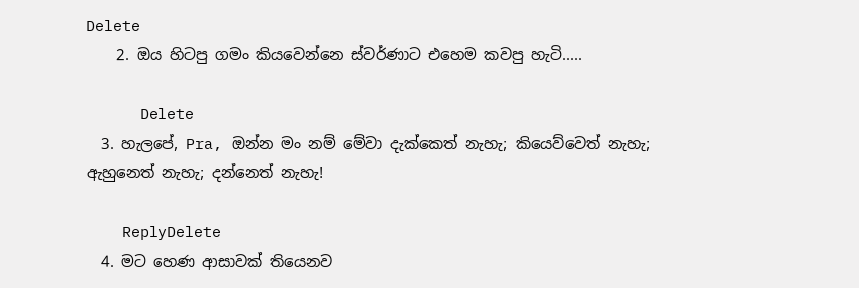Delete
    2. ඔය හිටපු ගමං කියවෙන්නෙ ස්වර්ණාට එහෙම කවපු හැටි.....

      Delete
  3. හැලපේ, Pra, ඔන්න මං නම් මේවා දැක්කෙත් නැහැ; කියෙව්වෙත් නැහැ; ඇහුනෙත් නැහැ; දන්නෙත් නැහැ!

    ReplyDelete
  4. මට හෙණ ආසාවක් තියෙනව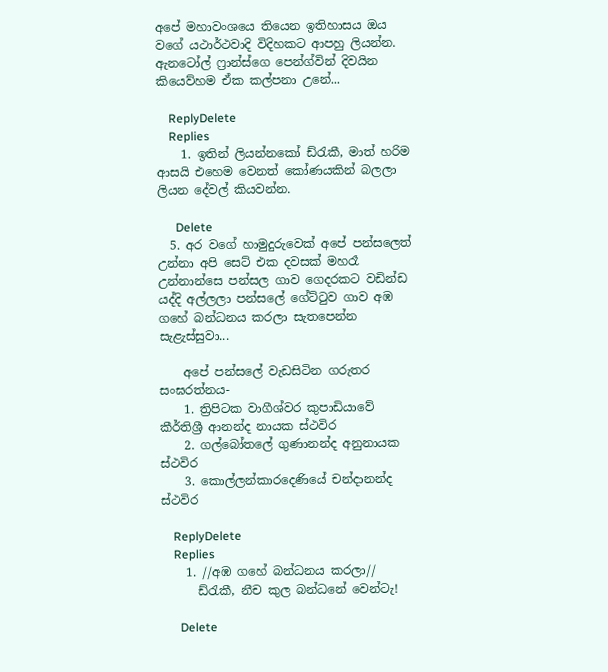අපේ මහාවංශයෙ තියෙන ඉතිහාසය ඔය වගේ යථාර්ථවාදි විදිහකට ආපහු ලියන්න. ඇනටෝල් ෆ්‍රාන්ස්ගෙ පෙන්ග්වින් දිවයින කියෙව්හම ඒක කල්පනා උනේ...

    ReplyDelete
    Replies
    1. ඉතින් ලියන්නකෝ ඩ්රැකී, මාත් හරිම ආසයි එහෙම වෙනත් කෝණයකින් බලලා ලියන දේවල් කියවන්න.

      Delete
  5. අර වගේ හාමුදුරුවෙක් අපේ පන්සලෙත් උන්නා අපි සෙට් එක දවසක් මහරෑ උන්නාන්සෙ පන්සල ගාව ගෙදරකට වඩින්ඩ යද්දි අල්ලලා පන්සලේ ගේට්ටුව ගාව අඹ ගහේ බන්ධනය කරලා සැතපෙන්න සැළැස්සුවා...

    අපේ පන්සලේ වැඩසිටින ගරුතර සංඝරත්නය-
    1. ත්‍රිපිටක වාගීශ්වර කුපාඩියාවේ කීර්තිශ්‍රී ආනන්ද නායක ස්ථවිර
    2. ගල්බෝතලේ ගුණානන්ද අනුනායක ස්ථවිර
    3. කොල්ලන්කාරදෙණියේ චන්දානන්ද ස්ථවිර

    ReplyDelete
    Replies
    1. //අඹ ගහේ බන්ධනය කරලා//
      ඩ්රැකී, නීච කුල බන්ධනේ වෙන්ටැ!

      Delete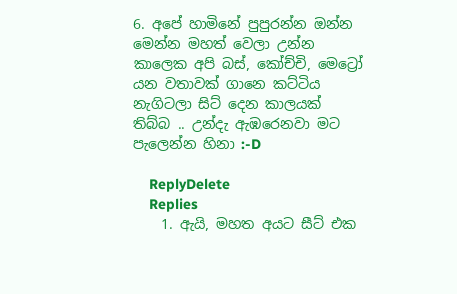6. අපේ හාමිනේ පුපුරන්න ඔන්න මෙන්න මහත් වෙලා උන්න කාලෙක අපි බස්, කෝච්චි, මෙට්‍රෝ යන වතාවක් ගානෙ කට්ටිය නැගිටලා සිට් දෙන කාලයක් තිබ්බ .. උන්දැ ඇඹරෙනවා මට පැලෙන්න හිනා :-D

    ReplyDelete
    Replies
    1. ඇයි, මහත අයට සීට් එක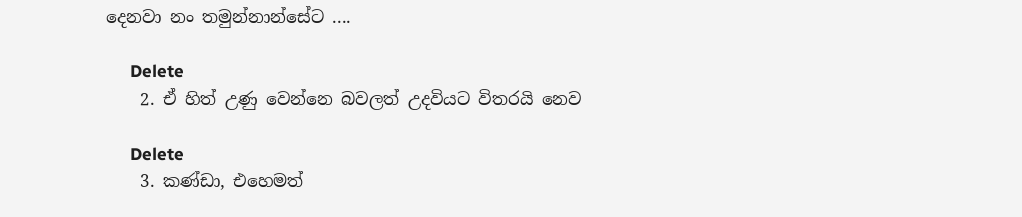දෙනවා නං තමුන්නාන්සේට ....

      Delete
    2. ඒ හිත් උණු වෙන්නෙ බවලත් උදවියට විතරයි නෙව

      Delete
    3. කණ්ඩා, එහෙමත්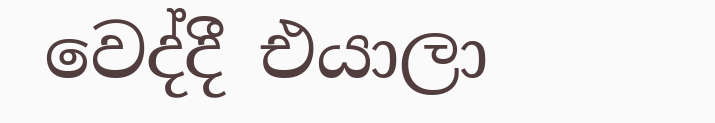වෙද්දී එයාලා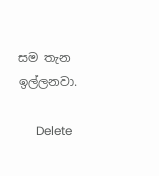සම තැන ඉල්ලනවා.

      Delete